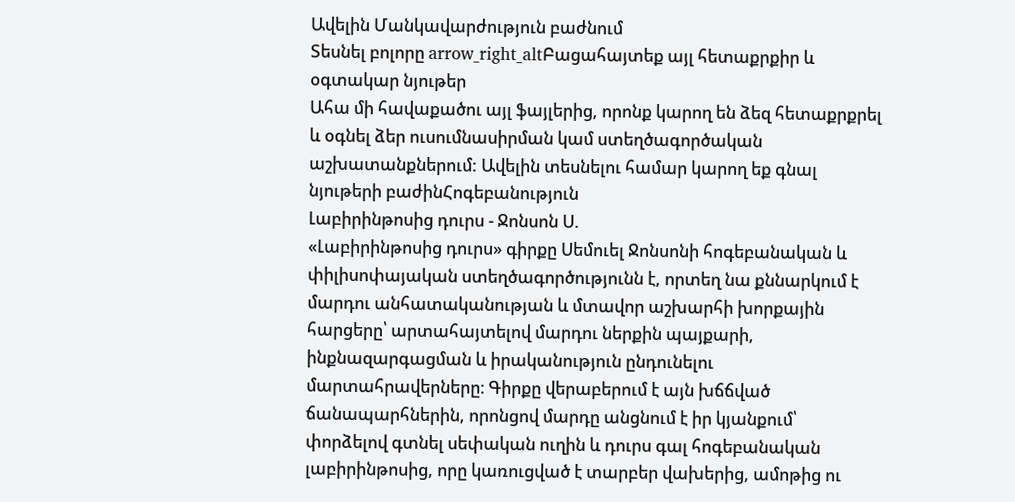Ավելին Մանկավարժություն բաժնում
Տեսնել բոլորը arrow_right_altԲացահայտեք այլ հետաքրքիր և օգտակար նյութեր
Ահա մի հավաքածու այլ ֆայլերից, որոնք կարող են ձեզ հետաքրքրել և օգնել ձեր ուսումնասիրման կամ ստեղծագործական աշխատանքներում: Ավելին տեսնելու համար կարող եք գնալ նյութերի բաժինՀոգեբանություն
Լաբիրինթոսից դուրս - Ջոնսոն Ս.
«Լաբիրինթոսից դուրս» գիրքը Սեմուել Ջոնսոնի հոգեբանական և փիլիսոփայական ստեղծագործությունն է, որտեղ նա քննարկում է մարդու անհատականության և մտավոր աշխարհի խորքային հարցերը՝ արտահայտելով մարդու ներքին պայքարի, ինքնազարգացման և իրականություն ընդունելու մարտահրավերները։ Գիրքը վերաբերում է այն խճճված ճանապարհներին, որոնցով մարդը անցնում է իր կյանքում՝ փորձելով գտնել սեփական ուղին և դուրս գալ հոգեբանական լաբիրինթոսից, որը կառուցված է տարբեր վախերից, ամոթից ու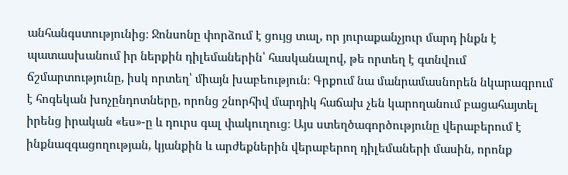անհանգստությունից։ Ջոնսոնը փորձում է ցույց տալ, որ յուրաքանչյուր մարդ ինքն է պատասխանում իր ներքին դիլեմաներին՝ հասկանալով, թե որտեղ է գտնվում ճշմարտությունը, իսկ որտեղ՝ միայն խաբեություն։ Գրքում նա մանրամասնորեն նկարագրում է հոգեկան խոչընդոտները, որոնց շնորհիվ մարդիկ հաճախ չեն կարողանում բացահայտել իրենց իրական «ես»-ը և դուրս գալ փակուղուց։ Այս ստեղծագործությունը վերաբերում է ինքնազգացողության, կյանքին և արժեքներին վերաբերող դիլեմաների մասին, որոնք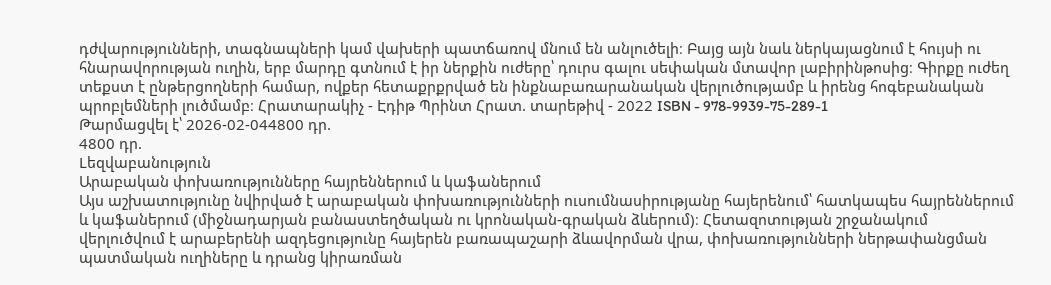դժվարությունների, տագնապների կամ վախերի պատճառով մնում են անլուծելի։ Բայց այն նաև ներկայացնում է հույսի ու հնարավորության ուղին, երբ մարդը գտնում է իր ներքին ուժերը՝ դուրս գալու սեփական մտավոր լաբիրինթոսից։ Գիրքը ուժեղ տեքստ է ընթերցողների համար, ովքեր հետաքրքրված են ինքնաբառարանական վերլուծությամբ և իրենց հոգեբանական պրոբլեմների լուծմամբ։ Հրատարակիչ - Էդիթ Պրինտ Հրատ. տարեթիվ - 2022 ISBN - 978-9939-75-289-1
Թարմացվել է՝ 2026-02-044800 դր.
4800 դր.
Lեզվաբանություն
Արաբական փոխառությունները հայրեններում և կաֆաներում
Այս աշխատությունը նվիրված է արաբական փոխառությունների ուսումնասիրությանը հայերենում՝ հատկապես հայրեններում և կաֆաներում (միջնադարյան բանաստեղծական ու կրոնական-գրական ձևերում)։ Հետազոտության շրջանակում վերլուծվում է արաբերենի ազդեցությունը հայերեն բառապաշարի ձևավորման վրա, փոխառությունների ներթափանցման պատմական ուղիները և դրանց կիրառման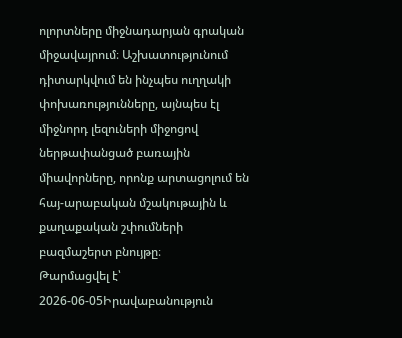ոլորտները միջնադարյան գրական միջավայրում։ Աշխատությունում դիտարկվում են ինչպես ուղղակի փոխառությունները, այնպես էլ միջնորդ լեզուների միջոցով ներթափանցած բառային միավորները, որոնք արտացոլում են հայ-արաբական մշակութային և քաղաքական շփումների բազմաշերտ բնույթը։
Թարմացվել է՝ 2026-06-05Իրավաբանություն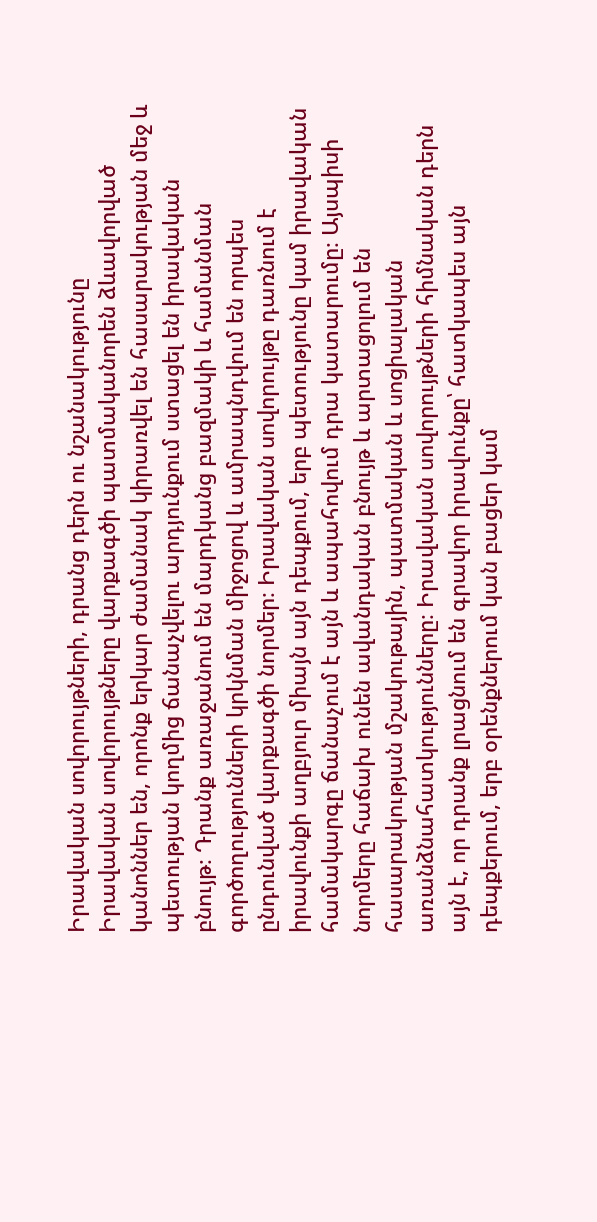Իրավական սովորույթների, դրանց դերն ու նշանակությունը
Իրավական սովորույթները վարքագծի պատմականորեն ձևավորված կանոններ են, որոնք երկար ժամանակ կիրառվել են հասարակության մեջ և պետության կողմից ճանաչվելու արդյունքում ստացել են իրավական բնույթ։ Դրանք առաջանում են մարդկանց բազմակի և համանման գործողությունների կրկնման միջոցով և ամրապնդվում են որպես ընդունված վարքագծի նորմեր։ Իրավական սովորույթը դառնում է իրավունքի աղբյուր միայն այն դեպքում, երբ պետությունը կամ իրավական համակարգը ճանաչում է այն և ապահովում դրա կատարումը։ Այսպիսի նորմերը հաճախ ունեն ավանդական բնույթ և արտացոլում են հասարակության մշակութային, պատմական և սոցիալական առանձնահատկությունները։ Իրավական սովորույթների հիմնական դերն այն է, որ դրանք լրացնում են գրավոր իրավունքը՝ հատկապես այն դեպքերում, երբ օրենքներում կան բացեր կամ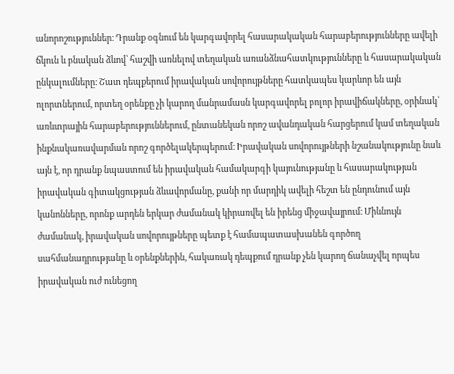անորոշություններ։ Դրանք օգնում են կարգավորել հասարակական հարաբերությունները ավելի ճկուն և բնական ձևով՝ հաշվի առնելով տեղական առանձնահատկությունները և հասարակական ընկալումները։ Շատ դեպքերում իրավական սովորույթները հատկապես կարևոր են այն ոլորտներում, որտեղ օրենքը չի կարող մանրամասն կարգավորել բոլոր իրավիճակները, օրինակ՝ առևտրային հարաբերություններում, ընտանեկան որոշ ավանդական հարցերում կամ տեղական ինքնակառավարման որոշ գործելակերպերում։ Իրավական սովորույթների նշանակությունը նաև այն է, որ դրանք նպաստում են իրավական համակարգի կայունությանը և հասարակության իրավական գիտակցության ձևավորմանը, քանի որ մարդիկ ավելի հեշտ են ընդունում այն կանոնները, որոնք արդեն երկար ժամանակ կիրառվել են իրենց միջավայրում։ Միևնույն ժամանակ, իրավական սովորույթները պետք է համապատասխանեն գործող սահմանադրությանը և օրենքներին, հակառակ դեպքում դրանք չեն կարող ճանաչվել որպես իրավական ուժ ունեցող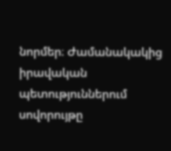նորմեր։ Ժամանակակից իրավական պետություններում սովորույթը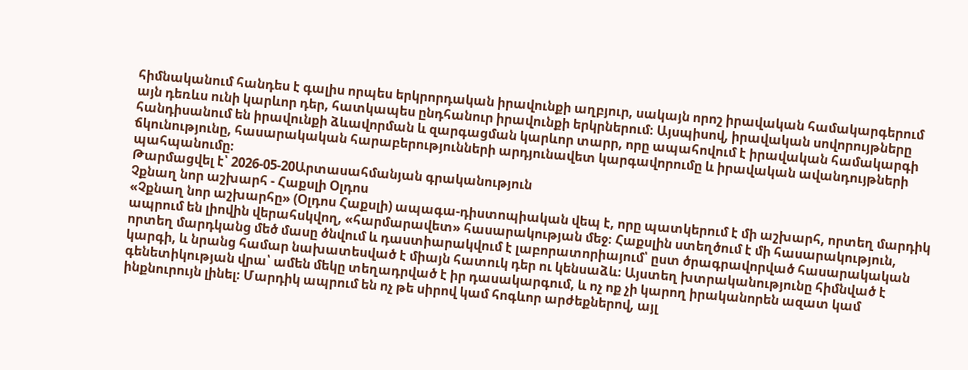հիմնականում հանդես է գալիս որպես երկրորդական իրավունքի աղբյուր, սակայն որոշ իրավական համակարգերում այն դեռևս ունի կարևոր դեր, հատկապես ընդհանուր իրավունքի երկրներում։ Այսպիսով, իրավական սովորույթները հանդիսանում են իրավունքի ձևավորման և զարգացման կարևոր տարր, որը ապահովում է իրավական համակարգի ճկունությունը, հասարակական հարաբերությունների արդյունավետ կարգավորումը և իրավական ավանդույթների պահպանումը։
Թարմացվել է՝ 2026-05-20Արտասահմանյան գրականություն
Չքնաղ նոր աշխարհ - Հաքսլի Օլդոս
«Չքնաղ նոր աշխարհը» (Օլդոս Հաքսլի) ապագա-դիստոպիական վեպ է, որը պատկերում է մի աշխարհ, որտեղ մարդիկ ապրում են լիովին վերահսկվող, «հարմարավետ» հասարակության մեջ։ Հաքսլին ստեղծում է մի հասարակություն, որտեղ մարդկանց մեծ մասը ծնվում և դաստիարակվում է լաբորատորիայում՝ ըստ ծրագրավորված հասարակական կարգի, և նրանց համար նախատեսված է միայն հատուկ դեր ու կենսաձև։ Այստեղ խտրականությունը հիմնված է գենետիկության վրա՝ ամեն մեկը տեղադրված է իր դասակարգում, և ոչ ոք չի կարող իրականորեն ազատ կամ ինքնուրույն լինել։ Մարդիկ ապրում են ոչ թե սիրով կամ հոգևոր արժեքներով, այլ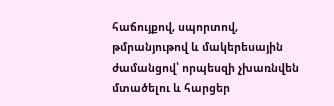հաճույքով, սպորտով, թմրանյութով և մակերեսային ժամանցով՝ որպեսզի չխառնվեն մտածելու և հարցեր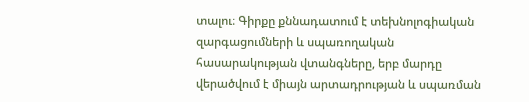տալու։ Գիրքը քննադատում է տեխնոլոգիական զարգացումների և սպառողական հասարակության վտանգները, երբ մարդը վերածվում է միայն արտադրության և սպառման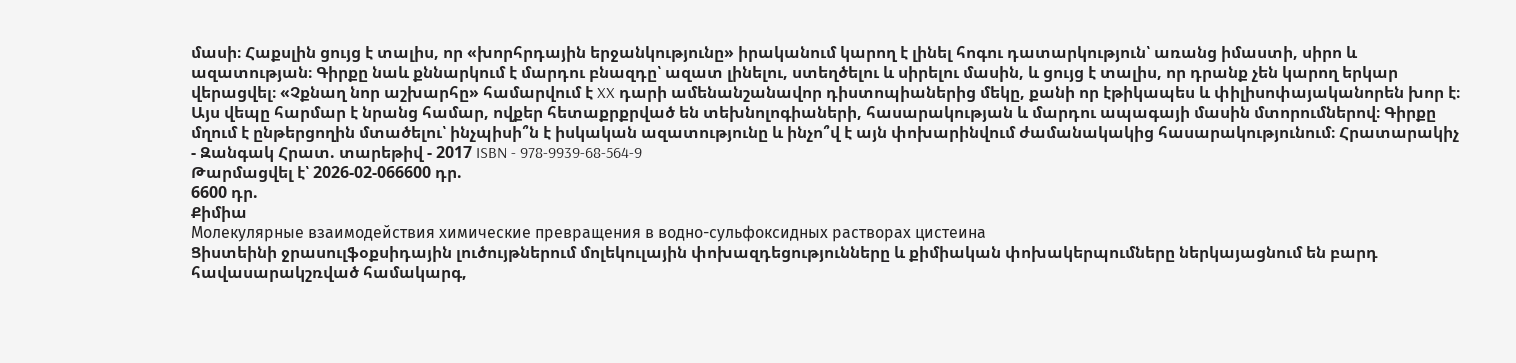մասի։ Հաքսլին ցույց է տալիս, որ «խորհրդային երջանկությունը» իրականում կարող է լինել հոգու դատարկություն՝ առանց իմաստի, սիրո և ազատության։ Գիրքը նաև քննարկում է մարդու բնազդը՝ ազատ լինելու, ստեղծելու և սիրելու մասին, և ցույց է տալիս, որ դրանք չեն կարող երկար վերացվել։ «Չքնաղ նոր աշխարհը» համարվում է XX դարի ամենանշանավոր դիստոպիաներից մեկը, քանի որ էթիկապես և փիլիսոփայականորեն խոր է։ Այս վեպը հարմար է նրանց համար, ովքեր հետաքրքրված են տեխնոլոգիաների, հասարակության և մարդու ապագայի մասին մտորումներով։ Գիրքը մղում է ընթերցողին մտածելու՝ ինչպիսի՞ն է իսկական ազատությունը և ինչո՞վ է այն փոխարինվում ժամանակակից հասարակությունում։ Հրատարակիչ - Զանգակ Հրատ. տարեթիվ - 2017 ISBN - 978-9939-68-564-9
Թարմացվել է՝ 2026-02-066600 դր.
6600 դր.
Քիմիա
Молекулярные взаимодействия химические превращения в водно-сульфоксидных растворах цистеина
Ցիստեինի ջրասուլֆօքսիդային լուծույթներում մոլեկուլային փոխազդեցությունները և քիմիական փոխակերպումները ներկայացնում են բարդ հավասարակշռված համակարգ,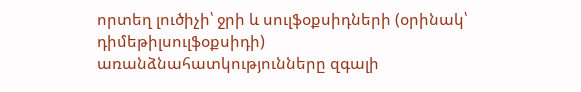որտեղ լուծիչի՝ ջրի և սուլֆօքսիդների (օրինակ՝ դիմեթիլսուլֆօքսիդի) առանձնահատկությունները զգալի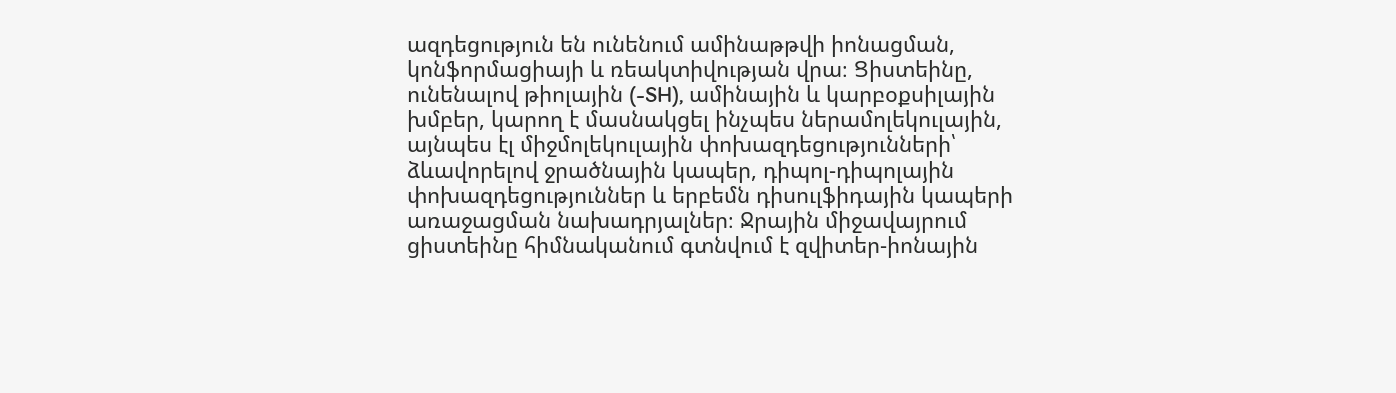ազդեցություն են ունենում ամինաթթվի իոնացման, կոնֆորմացիայի և ռեակտիվության վրա։ Ցիստեինը, ունենալով թիոլային (-SH), ամինային և կարբօքսիլային խմբեր, կարող է մասնակցել ինչպես ներամոլեկուլային, այնպես էլ միջմոլեկուլային փոխազդեցությունների՝ ձևավորելով ջրածնային կապեր, դիպոլ-դիպոլային փոխազդեցություններ և երբեմն դիսուլֆիդային կապերի առաջացման նախադրյալներ։ Ջրային միջավայրում ցիստեինը հիմնականում գտնվում է զվիտեր-իոնային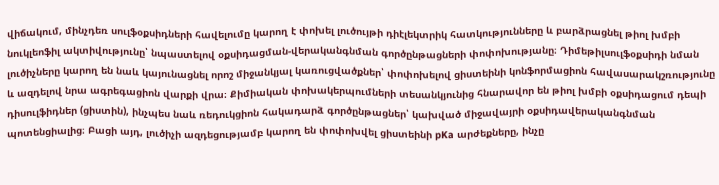վիճակում, մինչդեռ սուլֆօքսիդների հավելումը կարող է փոխել լուծույթի դիէլեկտրիկ հատկությունները և բարձրացնել թիոլ խմբի նուկլեոֆիլ ակտիվությունը՝ նպաստելով օքսիդացման-վերականգնման գործընթացների փոփոխությանը։ Դիմեթիլսուլֆօքսիդի նման լուծիչները կարող են նաև կայունացնել որոշ միջանկյալ կառուցվածքներ՝ փոփոխելով ցիստեինի կոնֆորմացիոն հավասարակշռությունը և ազդելով նրա ագրեգացիոն վարքի վրա։ Քիմիական փոխակերպումների տեսանկյունից հնարավոր են թիոլ խմբի օքսիդացում դեպի դիսուլֆիդներ (ցիստին), ինչպես նաև ռեդուկցիոն հակադարձ գործընթացներ՝ կախված միջավայրի օքսիդավերականգնման պոտենցիալից։ Բացի այդ, լուծիչի ազդեցությամբ կարող են փոփոխվել ցիստեինի pKa արժեքները, ինչը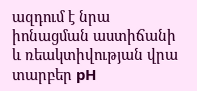ազդում է նրա իոնացման աստիճանի և ռեակտիվության վրա տարբեր pH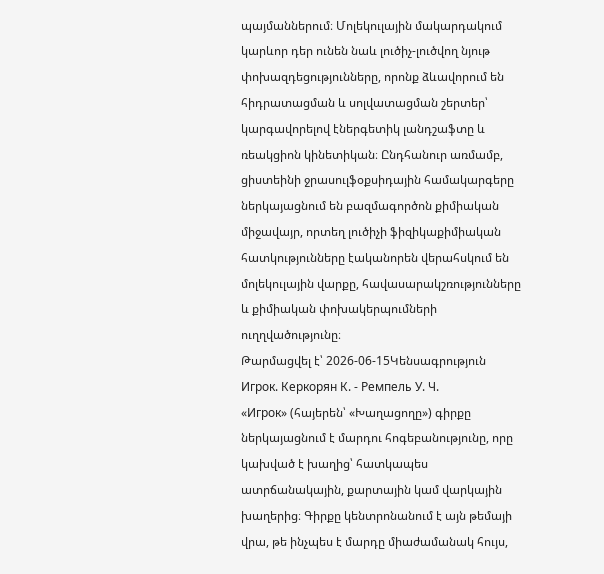պայմաններում։ Մոլեկուլային մակարդակում կարևոր դեր ունեն նաև լուծիչ-լուծվող նյութ փոխազդեցությունները, որոնք ձևավորում են հիդրատացման և սոլվատացման շերտեր՝ կարգավորելով էներգետիկ լանդշաֆտը և ռեակցիոն կինետիկան։ Ընդհանուր առմամբ, ցիստեինի ջրասուլֆօքսիդային համակարգերը ներկայացնում են բազմագործոն քիմիական միջավայր, որտեղ լուծիչի ֆիզիկաքիմիական հատկությունները էականորեն վերահսկում են մոլեկուլային վարքը, հավասարակշռությունները և քիմիական փոխակերպումների ուղղվածությունը։
Թարմացվել է՝ 2026-06-15Կենսագրություն
Игрок. Керкорян К. - Ремпель У. Ч.
«Игрок» (հայերեն՝ «Խաղացողը») գիրքը ներկայացնում է մարդու հոգեբանությունը, որը կախված է խաղից՝ հատկապես ատրճանակային, քարտային կամ վարկային խաղերից։ Գիրքը կենտրոնանում է այն թեմայի վրա, թե ինչպես է մարդը միաժամանակ հույս,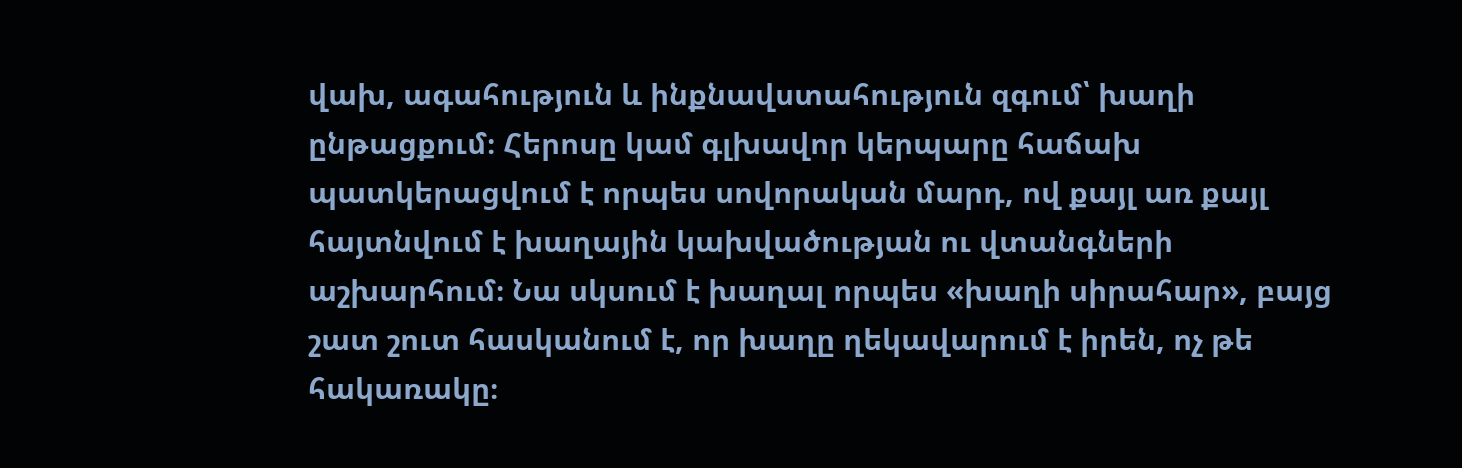վախ, ագահություն և ինքնավստահություն զգում՝ խաղի ընթացքում։ Հերոսը կամ գլխավոր կերպարը հաճախ պատկերացվում է որպես սովորական մարդ, ով քայլ առ քայլ հայտնվում է խաղային կախվածության ու վտանգների աշխարհում։ Նա սկսում է խաղալ որպես «խաղի սիրահար», բայց շատ շուտ հասկանում է, որ խաղը ղեկավարում է իրեն, ոչ թե հակառակը։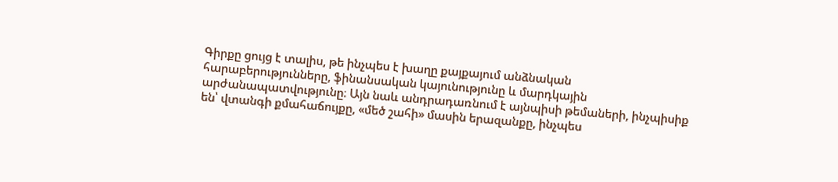Գիրքը ցույց է տալիս, թե ինչպես է խաղը քայքայում անձնական հարաբերությունները, ֆինանսական կայունությունը և մարդկային արժանապատվությունը։ Այն նաև անդրադառնում է այնպիսի թեմաների, ինչպիսիք են՝ վտանգի քմահաճույքը, «մեծ շահի» մասին երազանքը, ինչպես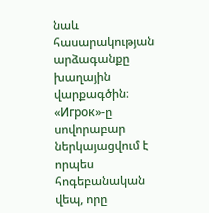նաև հասարակության արձագանքը խաղային վարքագծին։ «Игрок»-ը սովորաբար ներկայացվում է որպես հոգեբանական վեպ, որը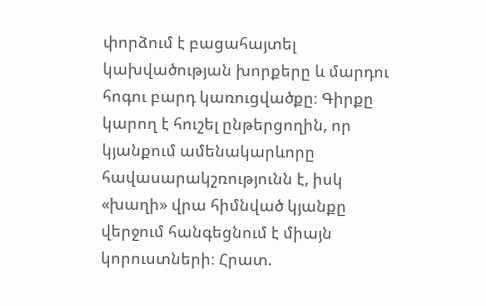փորձում է բացահայտել կախվածության խորքերը և մարդու հոգու բարդ կառուցվածքը։ Գիրքը կարող է հուշել ընթերցողին, որ կյանքում ամենակարևորը հավասարակշռությունն է, իսկ «խաղի» վրա հիմնված կյանքը վերջում հանգեցնում է միայն կորուստների։ Հրատ.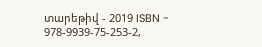տարեթիվ - 2019 ISBN - 978-9939-75-253-2,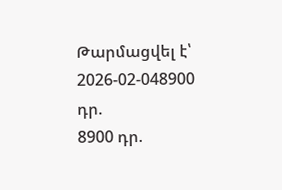Թարմացվել է՝ 2026-02-048900 դր.
8900 դր.